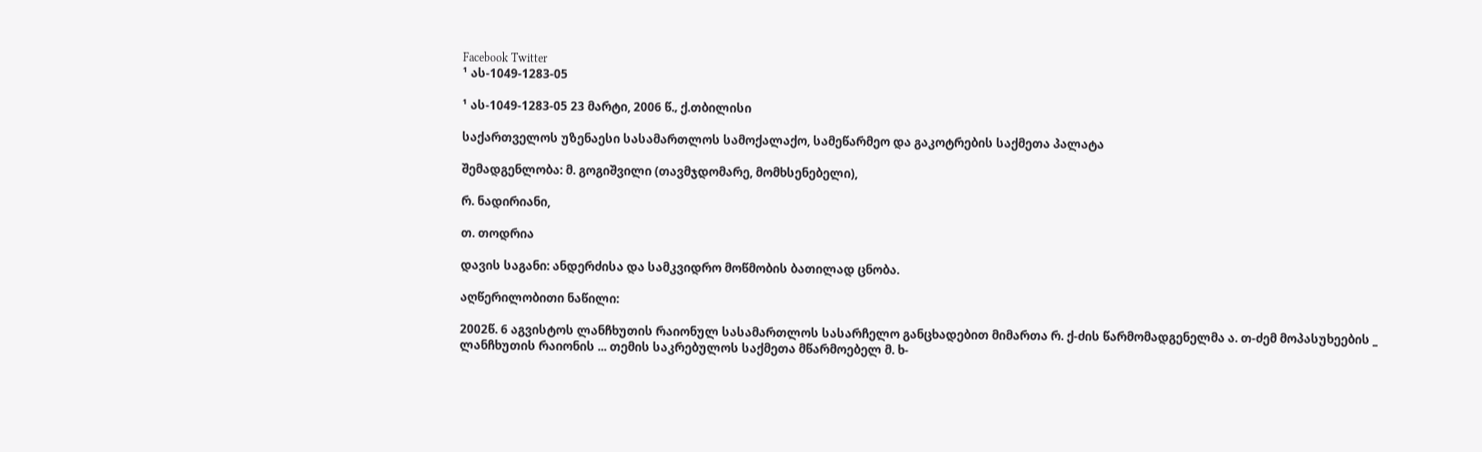Facebook Twitter
¹ ას-1049-1283-05

¹ ას-1049-1283-05 23 მარტი, 2006 წ.‚ ქ.თბილისი

საქართველოს უზენაესი სასამართლოს სამოქალაქო, სამეწარმეო და გაკოტრების საქმეთა პალატა

შემადგენლობა: მ. გოგიშვილი (თავმჯდომარე, მომხსენებელი),

რ. ნადირიანი,

თ. თოდრია

დავის საგანი: ანდერძისა და სამკვიდრო მოწმობის ბათილად ცნობა.

აღწერილობითი ნაწილი:

2002წ. 6 აგვისტოს ლანჩხუთის რაიონულ სასამართლოს სასარჩელო განცხადებით მიმართა რ. ქ-ძის წარმომადგენელმა ა. თ-ძემ მოპასუხეების _ ლანჩხუთის რაიონის ... თემის საკრებულოს საქმეთა მწარმოებელ მ. ხ-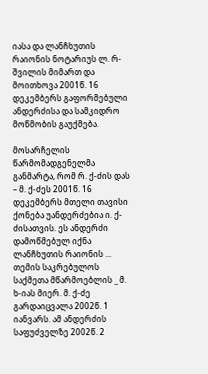იასა და ლანჩხუთის რაიონის ნოტარიუს ლ. რ-შვილის მიმართ და მოითხოვა 2001წ. 16 დეკემბერს გაფორმებული ანდერძისა და სამკიდრო მოწმობის გაუქმება.

მოსარჩელის წარმომადგენელმა განმარტა, რომ რ. ქ-ძის დას – მ. ქ-ძეს 2001წ. 16 დეკემბერს მთელი თავისი ქონება უანდერძებია ი. ქ-ძისათვის. ეს ანდერძი დამოწმებულ იქნა ლანჩხუთის რაიონის ... თემის საკრებულოს საქმეთა მწარმოებლის _ მ. ხ-იას მიერ. მ. ქ-ძე გარდაიცვალა 2002წ. 1 იანვარს. ამ ანდერძის საფუძველზე 2002წ. 2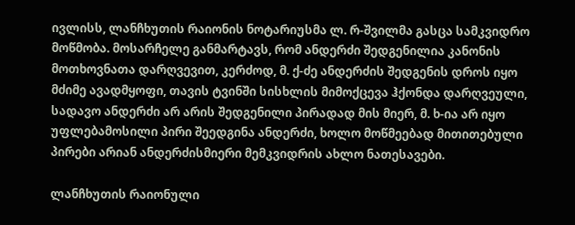ივლისს, ლანჩხუთის რაიონის ნოტარიუსმა ლ. რ-შვილმა გასცა სამკვიდრო მოწმობა. მოსარჩელე განმარტავს, რომ ანდერძი შედგენილია კანონის მოთხოვნათა დარღვევით, კერძოდ, მ. ქ-ძე ანდერძის შედგენის დროს იყო მძიმე ავადმყოფი, თავის ტვინში სისხლის მიმოქცევა ჰქონდა დარღვეული, სადავო ანდერძი არ არის შედგენილი პირადად მის მიერ, მ. ხ-ია არ იყო უფლებამოსილი პირი შეედგინა ანდერძი, ხოლო მოწმეებად მითითებული პირები არიან ანდერძისმიერი მემკვიდრის ახლო ნათესავები.

ლანჩხუთის რაიონული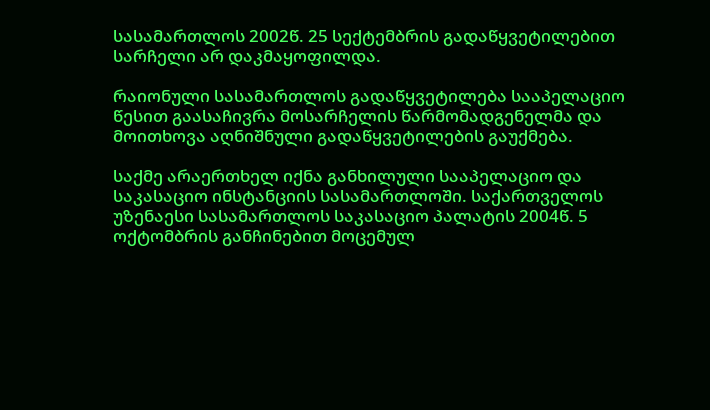სასამართლოს 2002წ. 25 სექტემბრის გადაწყვეტილებით სარჩელი არ დაკმაყოფილდა.

რაიონული სასამართლოს გადაწყვეტილება სააპელაციო წესით გაასაჩივრა მოსარჩელის წარმომადგენელმა და მოითხოვა აღნიშნული გადაწყვეტილების გაუქმება.

საქმე არაერთხელ იქნა განხილული სააპელაციო და საკასაციო ინსტანციის სასამართლოში. საქართველოს უზენაესი სასამართლოს საკასაციო პალატის 2004წ. 5 ოქტომბრის განჩინებით მოცემულ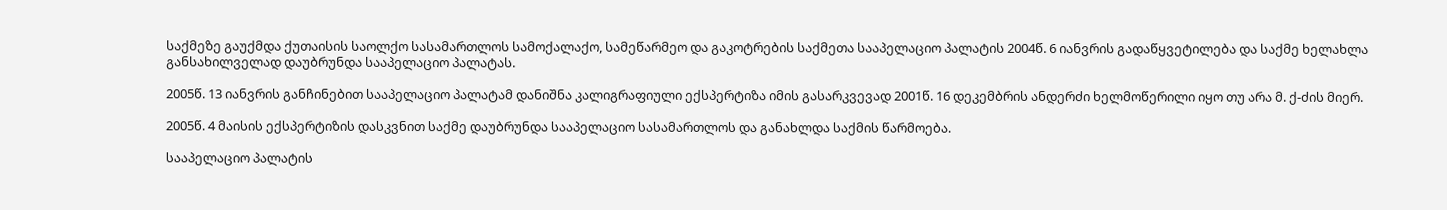საქმეზე გაუქმდა ქუთაისის საოლქო სასამართლოს სამოქალაქო, სამეწარმეო და გაკოტრების საქმეთა სააპელაციო პალატის 2004წ. 6 იანვრის გადაწყვეტილება და საქმე ხელახლა განსახილველად დაუბრუნდა სააპელაციო პალატას.

2005წ. 13 იანვრის განჩინებით სააპელაციო პალატამ დანიშნა კალიგრაფიული ექსპერტიზა იმის გასარკვევად 2001წ. 16 დეკემბრის ანდერძი ხელმოწერილი იყო თუ არა მ. ქ-ძის მიერ.

2005წ. 4 მაისის ექსპერტიზის დასკვნით საქმე დაუბრუნდა სააპელაციო სასამართლოს და განახლდა საქმის წარმოება.

სააპელაციო პალატის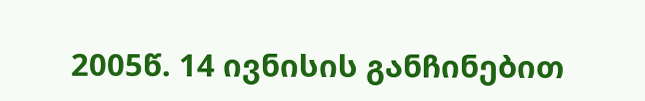2005წ. 14 ივნისის განჩინებით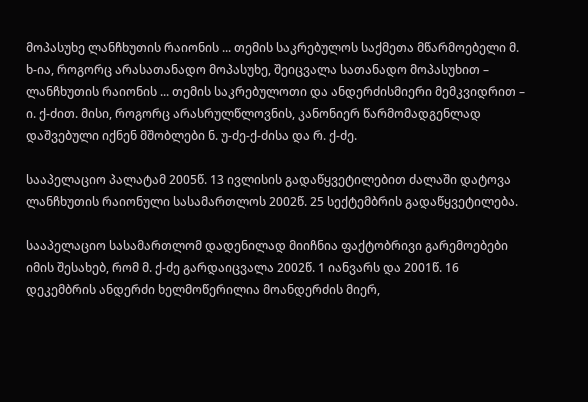მოპასუხე ლანჩხუთის რაიონის ... თემის საკრებულოს საქმეთა მწარმოებელი მ. ხ-ია, როგორც არასათანადო მოპასუხე, შეიცვალა სათანადო მოპასუხით – ლანჩხუთის რაიონის ... თემის საკრებულოთი და ანდერძისმიერი მემკვიდრით – ი. ქ-ძით. მისი, როგორც არასრულწლოვნის, კანონიერ წარმომადგენლად დაშვებული იქნენ მშობლები ნ. უ-ძე-ქ-ძისა და რ. ქ-ძე.

სააპელაციო პალატამ 2005წ. 13 ივლისის გადაწყვეტილებით ძალაში დატოვა ლანჩხუთის რაიონული სასამართლოს 2002წ. 25 სექტემბრის გადაწყვეტილება.

სააპელაციო სასამართლომ დადენილად მიიჩნია ფაქტობრივი გარემოებები იმის შესახებ, რომ მ. ქ-ძე გარდაიცვალა 2002წ. 1 იანვარს და 2001წ. 16 დეკემბრის ანდერძი ხელმოწერილია მოანდერძის მიერ,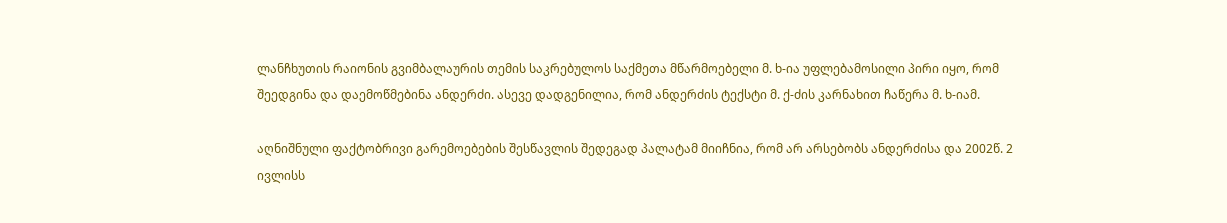ლანჩხუთის რაიონის გვიმბალაურის თემის საკრებულოს საქმეთა მწარმოებელი მ. ხ-ია უფლებამოსილი პირი იყო, რომ შეედგინა და დაემოწმებინა ანდერძი. ასევე დადგენილია, რომ ანდერძის ტექსტი მ. ქ-ძის კარნახით ჩაწერა მ. ხ-იამ.

აღნიშნული ფაქტობრივი გარემოებების შესწავლის შედეგად პალატამ მიიჩნია, რომ არ არსებობს ანდერძისა და 2002წ. 2 ივლისს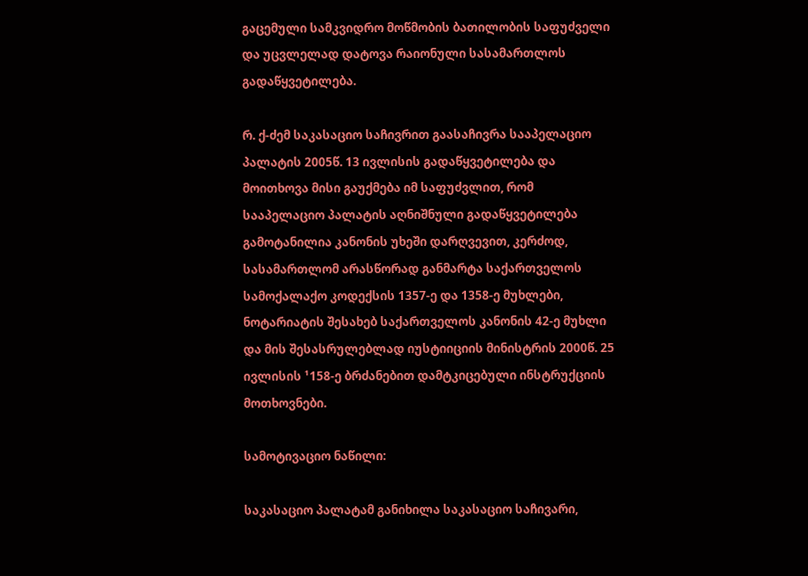გაცემული სამკვიდრო მოწმობის ბათილობის საფუძველი და უცვლელად დატოვა რაიონული სასამართლოს გადაწყვეტილება.

რ. ქ-ძემ საკასაციო საჩივრით გაასაჩივრა სააპელაციო პალატის 2005წ. 13 ივლისის გადაწყვეტილება და მოითხოვა მისი გაუქმება იმ საფუძვლით, რომ სააპელაციო პალატის აღნიშნული გადაწყვეტილება გამოტანილია კანონის უხეში დარღვევით, კერძოდ, სასამართლომ არასწორად განმარტა საქართველოს სამოქალაქო კოდექსის 1357-ე და 1358-ე მუხლები, ნოტარიატის შესახებ საქართველოს კანონის 42-ე მუხლი და მის შესასრულებლად იუსტიიციის მინისტრის 2000წ. 25 ივლისის ¹158-ე ბრძანებით დამტკიცებული ინსტრუქციის მოთხოვნები.

სამოტივაციო ნაწილი:

საკასაციო პალატამ განიხილა საკასაციო საჩივარი,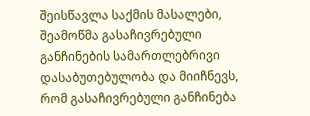შეისწავლა საქმის მასალები, შეამოწმა გასაჩივრებული განჩინების სამართლებრივი დასაბუთებულობა და მიიჩნევს, რომ გასაჩივრებული განჩინება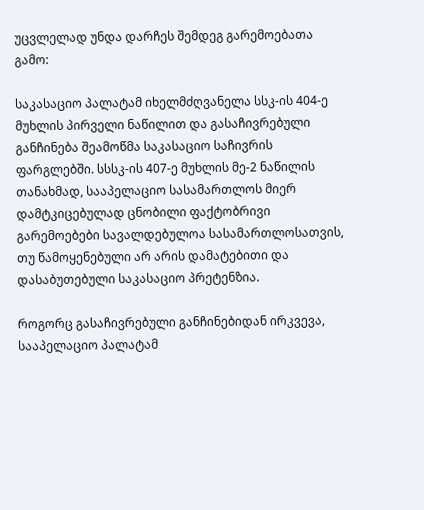უცვლელად უნდა დარჩეს შემდეგ გარემოებათა გამო:

საკასაციო პალატამ იხელმძღვანელა სსკ-ის 404-ე მუხლის პირველი ნაწილით და გასაჩივრებული განჩინება შეამოწმა საკასაციო საჩივრის ფარგლებში. სსსკ-ის 407-ე მუხლის მე-2 ნაწილის თანახმად, სააპელაციო სასამართლოს მიერ დამტკიცებულად ცნობილი ფაქტობრივი გარემოებები სავალდებულოა სასამართლოსათვის, თუ წამოყენებული არ არის დამატებითი და დასაბუთებული საკასაციო პრეტენზია.

როგორც გასაჩივრებული განჩინებიდან ირკვევა, სააპელაციო პალატამ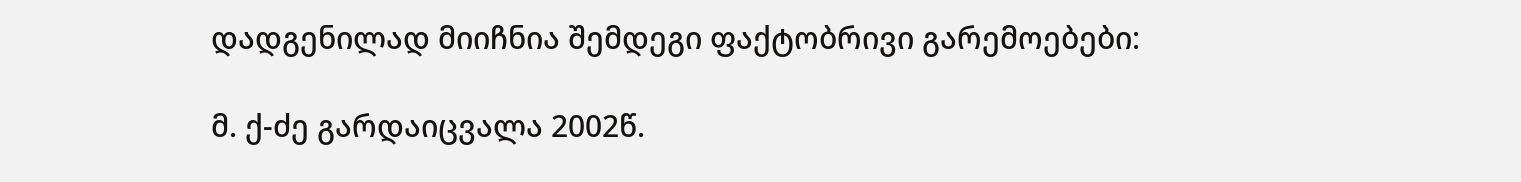დადგენილად მიიჩნია შემდეგი ფაქტობრივი გარემოებები:

მ. ქ-ძე გარდაიცვალა 2002წ.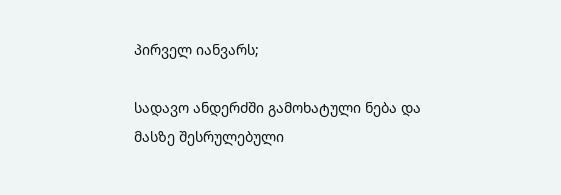პირველ იანვარს;

სადავო ანდერძში გამოხატული ნება და მასზე შესრულებული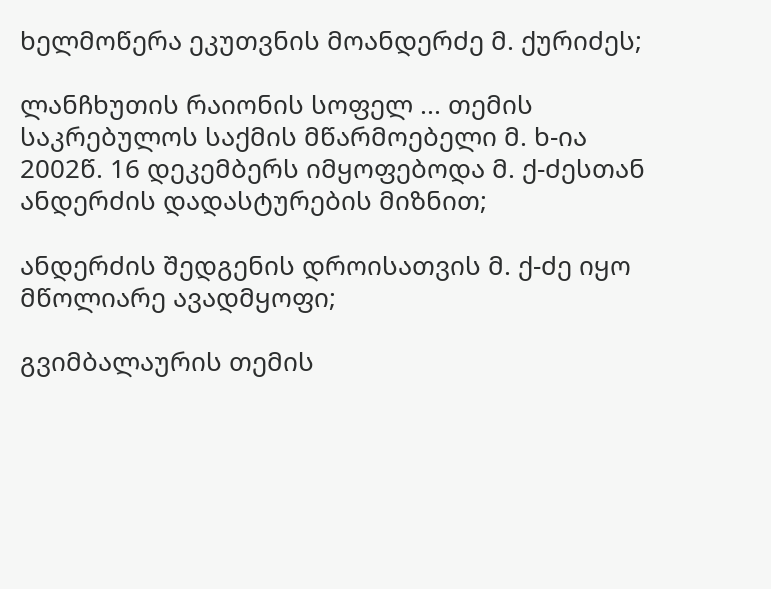ხელმოწერა ეკუთვნის მოანდერძე მ. ქურიძეს;

ლანჩხუთის რაიონის სოფელ ... თემის საკრებულოს საქმის მწარმოებელი მ. ხ-ია 2002წ. 16 დეკემბერს იმყოფებოდა მ. ქ-ძესთან ანდერძის დადასტურების მიზნით;

ანდერძის შედგენის დროისათვის მ. ქ-ძე იყო მწოლიარე ავადმყოფი;

გვიმბალაურის თემის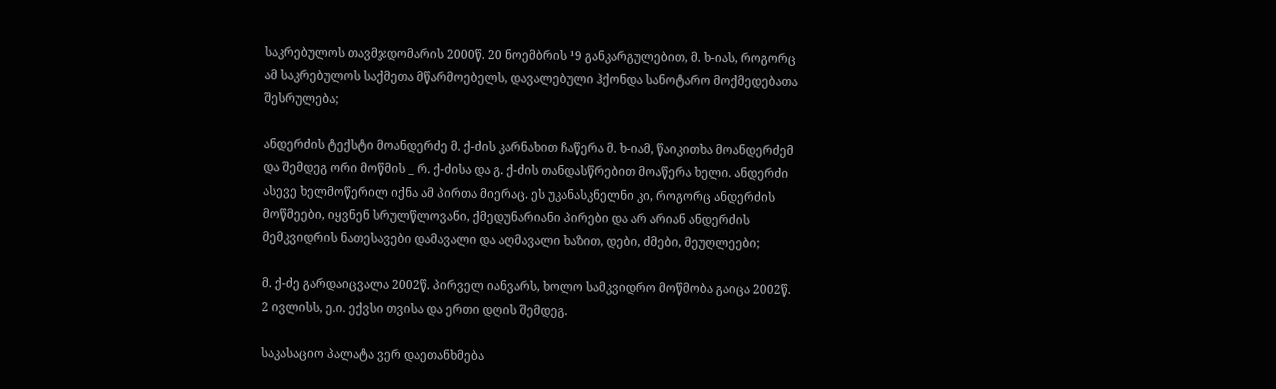საკრებულოს თავმჯდომარის 2000წ. 20 ნოემბრის ¹9 განკარგულებით, მ. ხ-იას, როგორც ამ საკრებულოს საქმეთა მწარმოებელს, დავალებული ჰქონდა სანოტარო მოქმედებათა შესრულება;

ანდერძის ტექსტი მოანდერძე მ. ქ-ძის კარნახით ჩაწერა მ. ხ-იამ, წაიკითხა მოანდერძემ და შემდეგ ორი მოწმის _ რ. ქ-ძისა და გ. ქ-ძის თანდასწრებით მოაწერა ხელი. ანდერძი ასევე ხელმოწერილ იქნა ამ პირთა მიერაც. ეს უკანასკნელნი კი, როგორც ანდერძის მოწმეები, იყვნენ სრულწლოვანი, ქმედუნარიანი პირები და არ არიან ანდერძის მემკვიდრის ნათესავები დამავალი და აღმავალი ხაზით, დები, ძმები, მეუღლეები;

მ. ქ-ძე გარდაიცვალა 2002წ. პირველ იანვარს, ხოლო სამკვიდრო მოწმობა გაიცა 2002წ. 2 ივლისს, ე.ი. ექვსი თვისა და ერთი დღის შემდეგ.

საკასაციო პალატა ვერ დაეთანხმება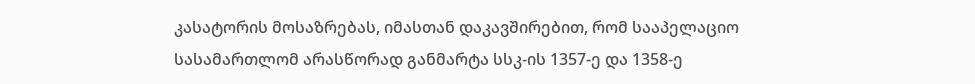კასატორის მოსაზრებას, იმასთან დაკავშირებით, რომ სააპელაციო სასამართლომ არასწორად განმარტა სსკ-ის 1357-ე და 1358-ე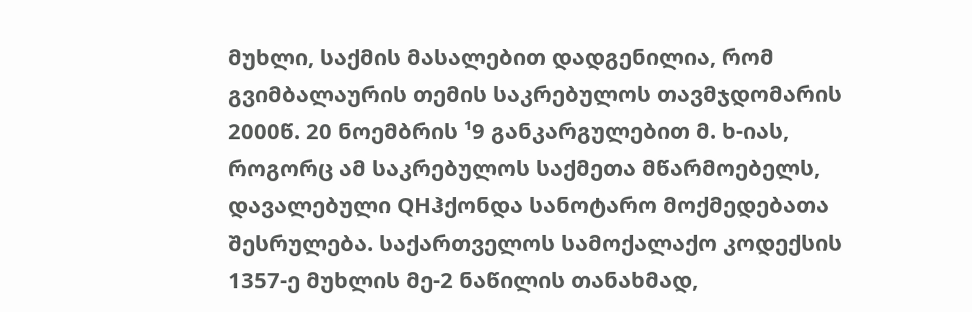მუხლი, საქმის მასალებით დადგენილია, რომ გვიმბალაურის თემის საკრებულოს თავმჯდომარის 2000წ. 20 ნოემბრის ¹9 განკარგულებით მ. ხ-იას, როგორც ამ საკრებულოს საქმეთა მწარმოებელს, დავალებული QHჰქონდა სანოტარო მოქმედებათა შესრულება. საქართველოს სამოქალაქო კოდექსის 1357-ე მუხლის მე-2 ნაწილის თანახმად,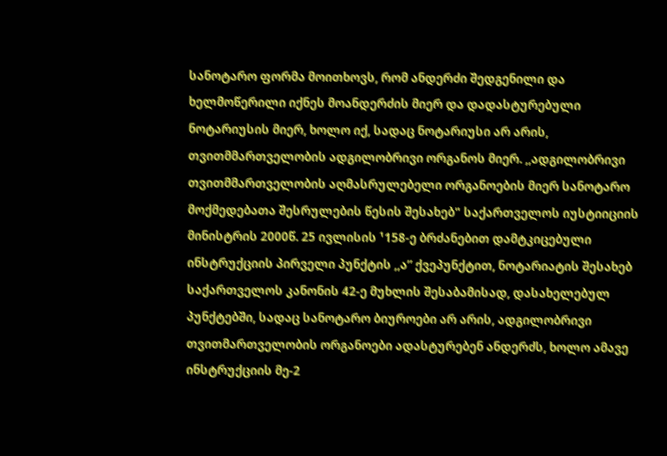სანოტარო ფორმა მოითხოვს, რომ ანდერძი შედგენილი და ხელმოწერილი იქნეს მოანდერძის მიერ და დადასტურებული ნოტარიუსის მიერ, ხოლო იქ, სადაც ნოტარიუსი არ არის, თვითმმართველობის ადგილობრივი ორგანოს მიერ. ,,ადგილობრივი თვითმმართველობის აღმასრულებელი ორგანოების მიერ სანოტარო მოქმედებათა შესრულების წესის შესახებ" საქართველოს იუსტიიციის მინისტრის 2000წ. 25 ივლისის ¹158-ე ბრძანებით დამტკიცებული ინსტრუქციის პირველი პუნქტის ,,ა” ქვეპუნქტით, ნოტარიატის შესახებ საქართველოს კანონის 42-ე მუხლის შესაბამისად, დასახელებულ პუნქტებში, სადაც სანოტარო ბიუროები არ არის, ადგილობრივი თვითმართველობის ორგანოები ადასტურებენ ანდერძს, ხოლო ამავე ინსტრუქციის მე-2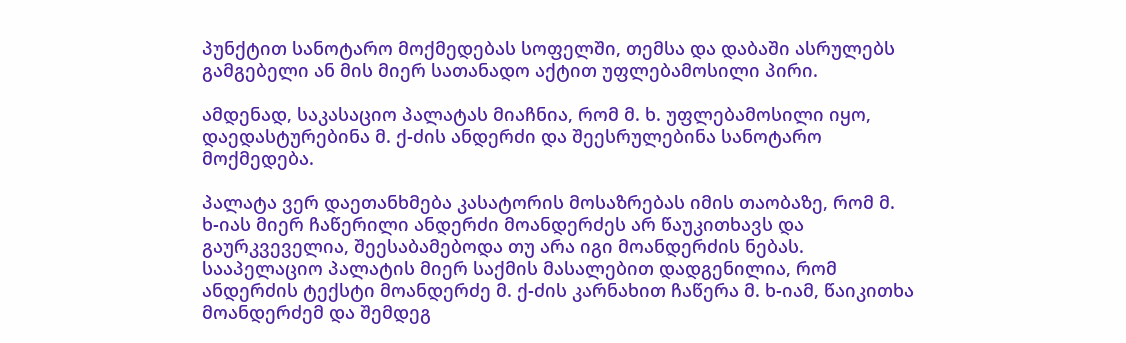პუნქტით სანოტარო მოქმედებას სოფელში, თემსა და დაბაში ასრულებს გამგებელი ან მის მიერ სათანადო აქტით უფლებამოსილი პირი.

ამდენად, საკასაციო პალატას მიაჩნია, რომ მ. ხ. უფლებამოსილი იყო, დაედასტურებინა მ. ქ-ძის ანდერძი და შეესრულებინა სანოტარო მოქმედება.

პალატა ვერ დაეთანხმება კასატორის მოსაზრებას იმის თაობაზე, რომ მ. ხ-იას მიერ ჩაწერილი ანდერძი მოანდერძეს არ წაუკითხავს და გაურკვეველია, შეესაბამებოდა თუ არა იგი მოანდერძის ნებას. სააპელაციო პალატის მიერ საქმის მასალებით დადგენილია, რომ ანდერძის ტექსტი მოანდერძე მ. ქ-ძის კარნახით ჩაწერა მ. ხ-იამ, წაიკითხა მოანდერძემ და შემდეგ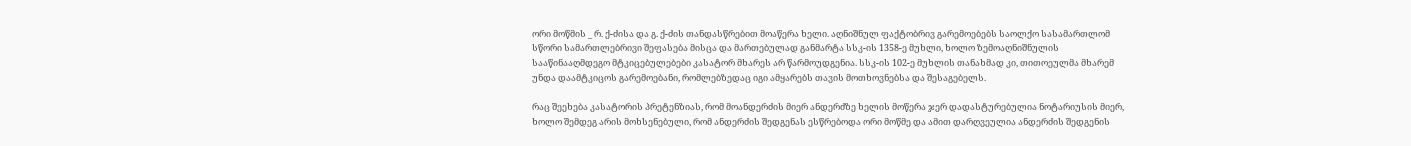ორი მოწმის _ რ. ქ-ძისა და გ. ქ-ძის თანდასწრებით მოაწერა ხელი. აღნიშნულ ფაქტობრივ გარემოებებს საოლქო სასამართლომ სწორი სამართლებრივი შეფასება მისცა და მართებულად განმარტა სსკ-ის 1358-ე მუხლი, ხოლო ზემოაღნიშნულის სააწინააღმდეგო მტკიცებულებები კასატორ მხარეს არ წარმოუდგენია. სსკ-ის 102-ე მუხლის თანახმად კი, თითოეულმა მხარემ უნდა დაამტკიცოს გარემოებანი, რომლებზედაც იგი ამყარებს თავის მოთხოვნებსა და შესაგებელს.

რაც შეეხება კასატორის პრეტენზიას, რომ მოანდერძის მიერ ანდერძზე ხელის მოწერა ჯერ დადასტურებულია ნოტარიუსის მიერ, ხოლო შემდეგ არის მოხსენებული, რომ ანდერძის შედგენას ესწრებოდა ორი მოწმე და ამით დარღვეულია ანდერძის შედგენის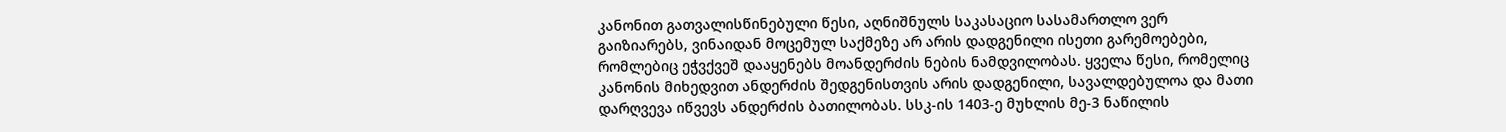კანონით გათვალისწინებული წესი, აღნიშნულს საკასაციო სასამართლო ვერ გაიზიარებს, ვინაიდან მოცემულ საქმეზე არ არის დადგენილი ისეთი გარემოებები, რომლებიც ეჭვქვეშ დააყენებს მოანდერძის ნების ნამდვილობას. ყველა წესი, რომელიც კანონის მიხედვით ანდერძის შედგენისთვის არის დადგენილი, სავალდებულოა და მათი დარღვევა იწვევს ანდერძის ბათილობას. სსკ-ის 1403-ე მუხლის მე-3 ნაწილის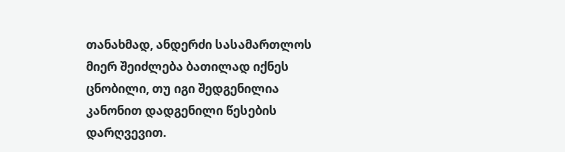თანახმად, ანდერძი სასამართლოს მიერ შეიძლება ბათილად იქნეს ცნობილი, თუ იგი შედგენილია კანონით დადგენილი წესების დარღვევით.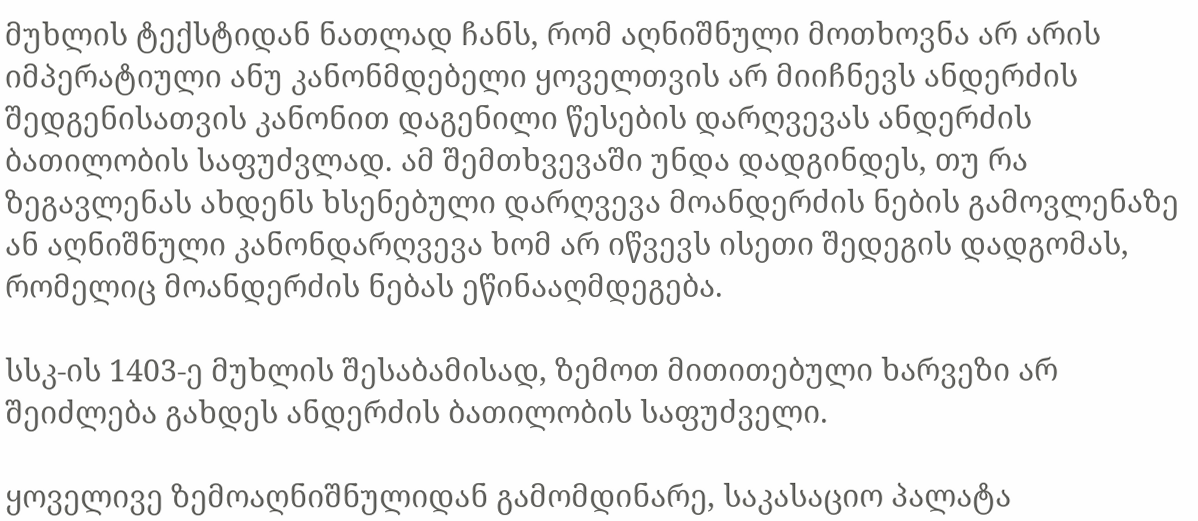მუხლის ტექსტიდან ნათლად ჩანს, რომ აღნიშნული მოთხოვნა არ არის იმპერატიული ანუ კანონმდებელი ყოველთვის არ მიიჩნევს ანდერძის შედგენისათვის კანონით დაგენილი წესების დარღვევას ანდერძის ბათილობის საფუძვლად. ამ შემთხვევაში უნდა დადგინდეს, თუ რა ზეგავლენას ახდენს ხსენებული დარღვევა მოანდერძის ნების გამოვლენაზე ან აღნიშნული კანონდარღვევა ხომ არ იწვევს ისეთი შედეგის დადგომას, რომელიც მოანდერძის ნებას ეწინააღმდეგება.

სსკ-ის 1403-ე მუხლის შესაბამისად, ზემოთ მითითებული ხარვეზი არ შეიძლება გახდეს ანდერძის ბათილობის საფუძველი.

ყოველივე ზემოაღნიშნულიდან გამომდინარე, საკასაციო პალატა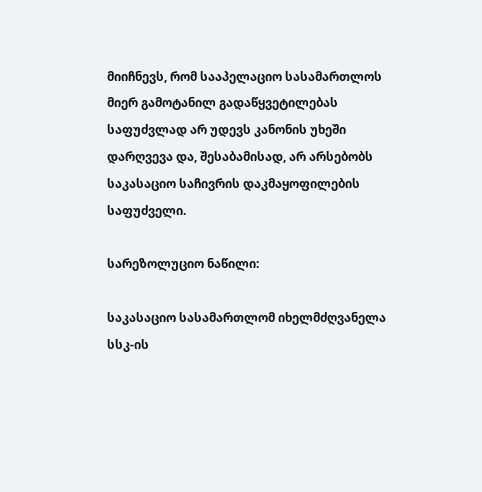მიიჩნევს, რომ სააპელაციო სასამართლოს მიერ გამოტანილ გადაწყვეტილებას საფუძვლად არ უდევს კანონის უხეში დარღვევა და, შესაბამისად, არ არსებობს საკასაციო საჩივრის დაკმაყოფილების საფუძველი.

სარეზოლუციო ნაწილი:

საკასაციო სასამართლომ იხელმძღვანელა სსკ-ის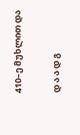410–ე მუხლით და

დ ა ა დ გ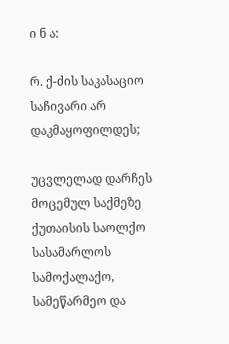ი ნ ა:

რ. ქ-ძის საკასაციო საჩივარი არ დაკმაყოფილდეს;

უცვლელად დარჩეს მოცემულ საქმეზე ქუთაისის საოლქო სასამარლოს სამოქალაქო, სამეწარმეო და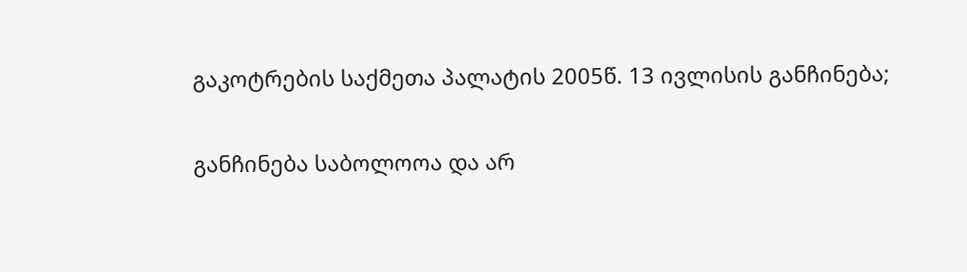გაკოტრების საქმეთა პალატის 2005წ. 13 ივლისის განჩინება;

განჩინება საბოლოოა და არ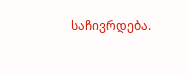საჩივრდება.